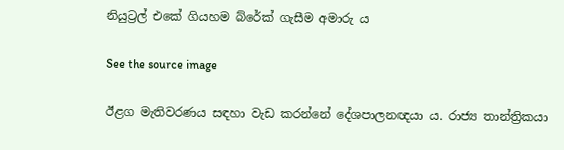නියුට්‍රල් එකේ ගියහම බ්රේක් ගැසීම අමාරු ය

See the source image

ඊළග මැතිවරණය සඳහා වැඩ කරන්නේ දේශපාලනඥයා ය. රාජ්‍ය තාන්ත්‍රිකයා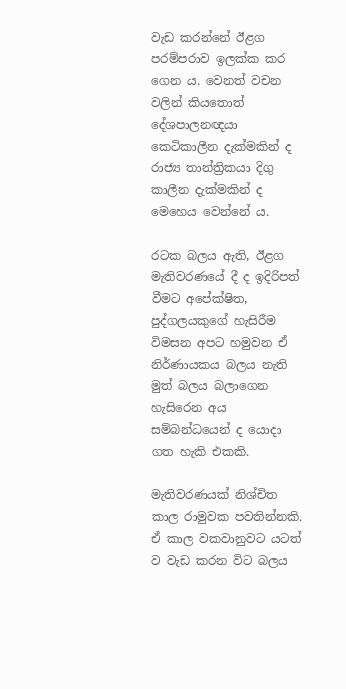වැඩ කරන්නේ ඊළග පරම්පරාව ඉලක්ක කර ගෙන ය. වෙනත් වචන වලින් කියතොත් දේශපාලනඥයා කෙටිකාලීන දැක්මකින් ද රාජ්‍ය තාන්ත්‍රිකයා දිගු කාලීන දැක්මකින් ද මෙහෙය වෙන්නේ ය.

රටක බලය ඇති, ඊළග මැතිවරණයේ දී ද ඉදිරිපත් වීමට අපේක්ෂිත, පුද්ගලයකුගේ හැසිරීම විමසන අපට හමුවන ඒ නිර්ණායකය බලය නැති මුත් බලය බලාගෙන හැසිරෙන අය සම්බන්ධයෙන් ද යොදා ගත හැකි එකකි.

මැතිවරණයක් නිශ්චිත කාල රාමුවක පවතින්නකි. ඒ කාල වකවානුවට යටත් ව වැඩ කරන විට බලය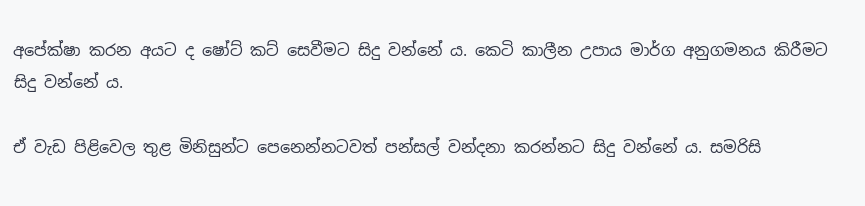අපේක්ෂා කරන අයට ද ෂෝට් කට් සෙවීමට සිදු වන්නේ ය. කෙටි කාලීන උපාය මාර්ග අනුගමනය කිරීමට සිදු වන්නේ ය.

ඒ වැඩ පිළිවෙල තුළ මිනිසුන්ට පෙනෙන්නටවත් පන්සල් වන්දනා කරන්නට සිදු වන්නේ ය. සමරිසි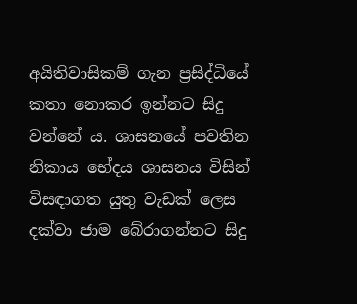අයිතිවාසිකම් ගැන ප්‍රසිද්ධියේ කතා නොකර ඉන්නට සිදු වන්නේ ය. ශාසනයේ පවතින නිකාය භේදය ශාසනය විසින් විසඳාගත යුතු වැඩක් ලෙස දක්වා ජාම බේරාගන්නට සිදු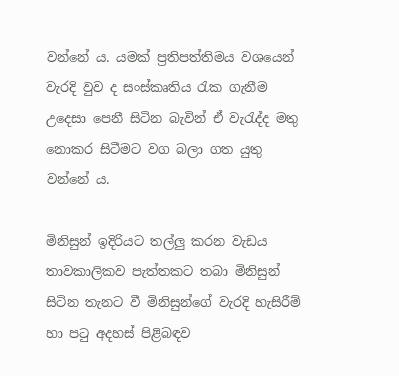වන්නේ ය. යමක් ප්‍රතිපත්තිමය වශයෙන් වැරදි වුව ද සංස්කෘතිය රැක ගැනීම උදෙසා පෙනී සිටින බැවින් ඒ වැරැද්ද මතු නොකර සිටීමට වග බලා ගත යුතු වන්නේ ය.

මිනිසුන් ඉදිරියට තල්ලු කරන වැඩය තාවකාලිකව පැත්තකට තබා මිනිසුන් සිටින තැනට වී මිනිසුන්ගේ වැරදි හැසිරීම් හා පටු අදහස් පිළිබඳව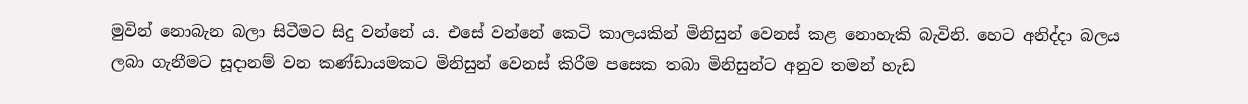මුවින් නොබැන බලා සිටීමට සිදු වන්නේ ය. එසේ වන්නේ කෙටි කාලයකින් මිනිසුන් වෙනස් කළ නොහැකි බැවිනි. හෙට අනිද්දා බලය ලබා ගැනීමට සූදානම් වන කණ්ඩායමකට මිනිසුන් වෙනස් කිරීම පසෙක තබා මිනිසුන්ට අනුව තමන් හැඩ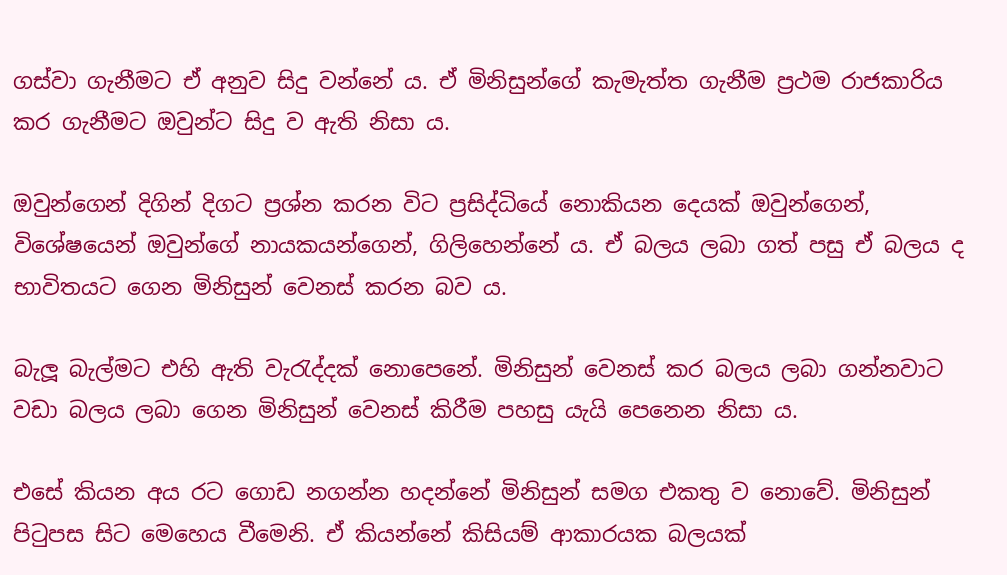ගස්වා ගැනීමට ඒ අනුව සිදු වන්නේ ය. ඒ මිනිසුන්ගේ කැමැත්ත ගැනීම ප්‍රථම රාජකාරිය කර ගැනීමට ඔවුන්ට සිදු ව ඇති නිසා ය.

ඔවුන්ගෙන් දිගින් දිගට ප්‍රශ්න කරන විට ප්‍රසිද්ධියේ නොකියන දෙයක් ඔවුන්ගෙන්, විශේෂයෙන් ඔවුන්ගේ නායකයන්ගෙන්, ගිලිහෙන්නේ ය. ඒ බලය ලබා ගත් පසු ඒ බලය ද භාවිතයට ගෙන මිනිසුන් වෙනස් කරන බව ය.

බැලූ බැල්මට එහි ඇති වැරැද්දක් නොපෙනේ. මිනිසුන් වෙනස් කර බලය ලබා ගන්නවාට වඩා බලය ලබා ගෙන මිනිසුන් වෙනස් කිරීම පහසු යැයි පෙනෙන නිසා ය.

එසේ කියන අය රට ගොඩ නගන්න හදන්නේ මිනිසුන් සමග එකතු ව නොවේ. මිනිසුන් පිටුපස සිට මෙහෙය වීමෙනි. ඒ කියන්නේ කිසියම් ආකාරයක බලයක්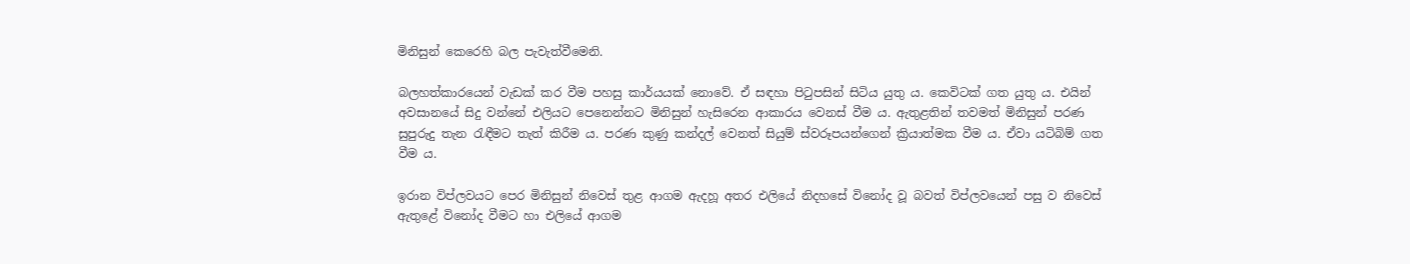මිනිසුන් කෙරෙහි බල පැවැත්වීමෙනි.

බලහත්කාරයෙන් වැඩක් කර වීම පහසු කාර්යයක් නොවේ. ඒ සඳහා පිටුපසින් සිටිය යුතු ය. කෙවිටක් ගත යුතු ය. එයින් අවසානයේ සිදු වන්නේ එලියට පෙනෙන්නට මිනිසුන් හැසිරෙන ආකාරය වෙනස් වීම ය. ඇතුළතින් තවමත් මිනිසුන් පරණ සුපුරුදු තැන රැඳීමට තැත් කිරීම ය. පරණ කුණු කන්දල් වෙනත් සියුම් ස්වරූපයන්ගෙන් ක්‍රියාත්මක වීම ය. ඒවා යටිබිම් ගත වීම ය.

ඉරාන විප්ලවයට පෙර මිනිසුන් නිවෙස් තුළ ආගම ඇදහූ අතර එලියේ නිදහසේ විනෝද වූ බවත් විප්ලවයෙන් පසු ව නිවෙස් ඇතුළේ විනෝද වීමට හා එලියේ ආගම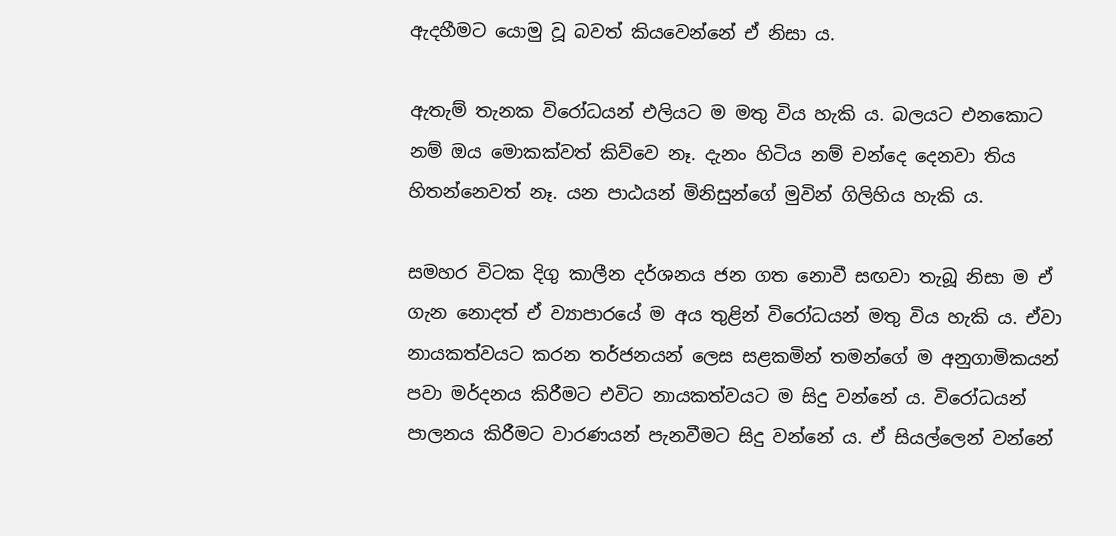ඇදහීමට යොමු වූ බවත් කියවෙන්නේ ඒ නිසා ය.

ඇතැම් තැනක විරෝධයන් එලියට ම මතු විය හැකි ය. බලයට එනකොට නම් ඔය මොකක්වත් කිව්වෙ නෑ. දැනං හිටිය නම් චන්දෙ දෙනවා තිය හිතන්නෙවත් නෑ. යන පාඨයන් මිනිසුන්ගේ මුවින් ගිලිහිය හැකි ය.

සමහර විටක දිගු කාලීන දර්ශනය ජන ගත නොවී සඟවා තැබූ නිසා ම ඒ ගැන නොදත් ඒ ව්‍යාපාරයේ ම අය තුළින් විරෝධයන් මතු විය හැකි ය. ඒවා නායකත්වයට කරන තර්ජනයන් ලෙස සළකමින් තමන්ගේ ම අනුගාමිකයන් පවා මර්දනය කිරීමට එවිට නායකත්වයට ම සිදු වන්නේ ය. විරෝධයන් පාලනය කිරීමට වාරණයන් පැනවීමට සිදු වන්නේ ය. ඒ සියල්ලෙන් වන්නේ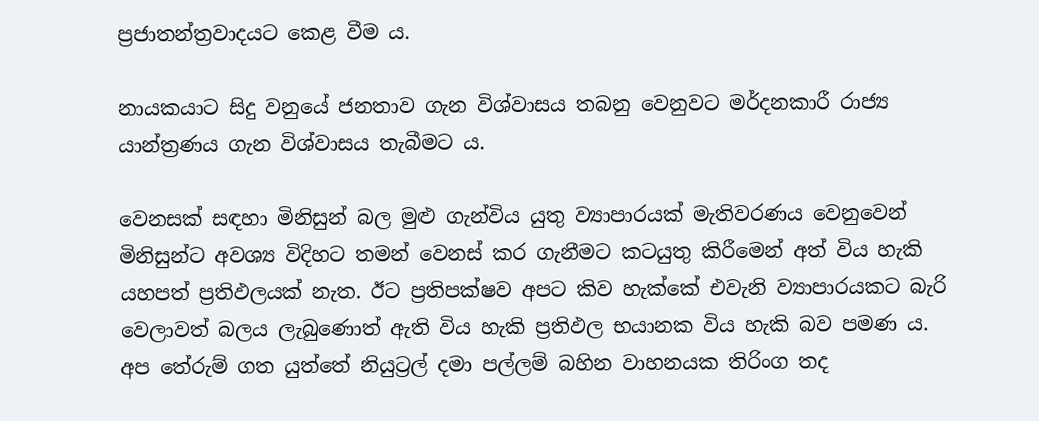ප්‍රජාතන්ත්‍රවාදයට කෙළ වීම ය.

නායකයාට සිදු වනුයේ ජනතාව ගැන විශ්වාසය තබනු වෙනුවට මර්දනකාරී රාජ්‍ය යාන්ත්‍රණය ගැන විශ්වාසය තැබීමට ය.

වෙනසක් සඳහා මිනිසුන් බල මුළු ගැන්විය යුතු ව්‍යාපාරයක් මැතිවරණය වෙනුවෙන් මිනිසුන්ට අවශ්‍ය විදිහට තමන් වෙනස් කර ගැනීමට කටයුතු කිරීමෙන් අත් විය හැකි යහපත් ප්‍රතිඵලයක් නැත. ඊට ප්‍රතිපක්ෂව අපට කිව හැක්කේ එවැනි ව්‍යාපාරයකට බැරි වෙලාවත් බලය ලැබුණොත් ඇති විය හැකි ප්‍රතිඵල භයානක විය හැකි බව පමණ ය. අප තේරුම් ගත යුත්තේ නියුට්‍රල් දමා පල්ලම් බහින වාහනයක තිරිංග තද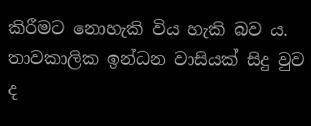කිරීමට නොහැකි විය හැකි බව ය. තාවකාලික ඉන්ධන වාසියක් සිදු වුව ද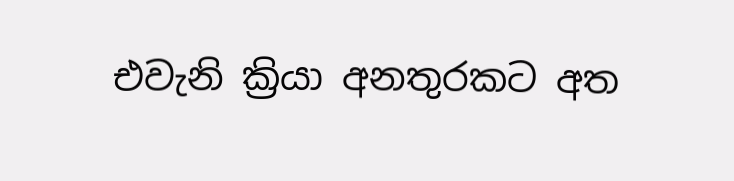එවැනි ක්‍රියා අනතුරකට අත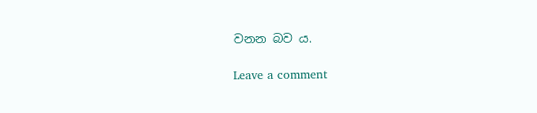වනන බව ය.

Leave a comment